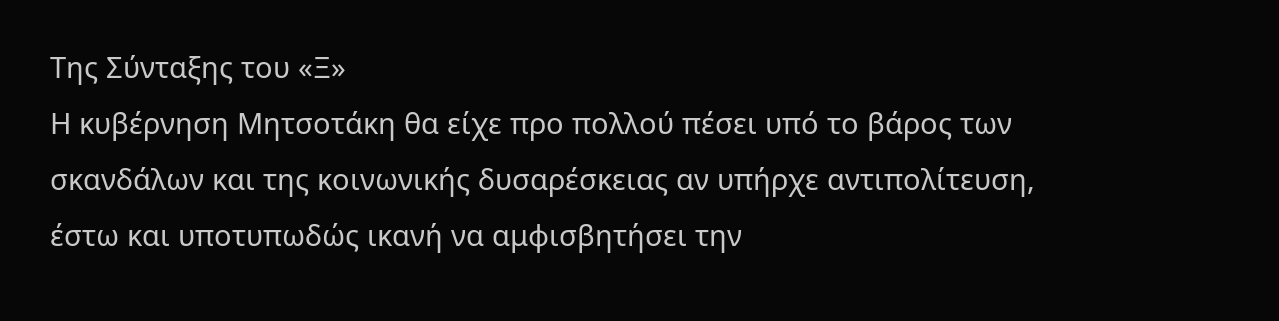Της Σύνταξης του «Ξ»
Η κυβέρνηση Μητσοτάκη θα είχε προ πολλού πέσει υπό το βάρος των σκανδάλων και της κοινωνικής δυσαρέσκειας αν υπήρχε αντιπολίτευση, έστω και υποτυπωδώς ικανή να αμφισβητήσει την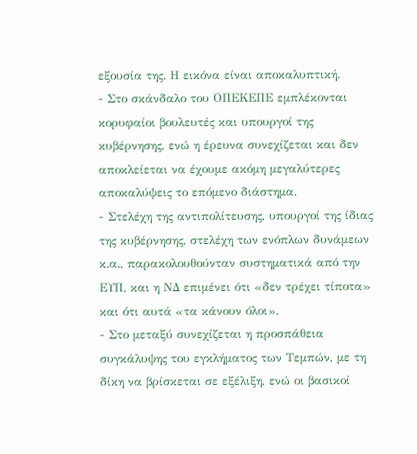εξουσία της. Η εικόνα είναι αποκαλυπτική.
- Στο σκάνδαλο του ΟΠΕΚΕΠΕ εμπλέκονται κορυφαίοι βουλευτές και υπουργοί της κυβέρνησης, ενώ η έρευνα συνεχίζεται και δεν αποκλείεται να έχουμε ακόμη μεγαλύτερες αποκαλύψεις το επόμενο διάστημα.
- Στελέχη της αντιπολίτευσης, υπουργοί της ίδιας της κυβέρνησης, στελέχη των ενόπλων δυνάμεων κ.α., παρακολουθούνταν συστηματικά από την ΕΥΠ, και η ΝΔ επιμένει ότι «δεν τρέχει τίποτα» και ότι αυτά «τα κάνουν όλοι».
- Στο μεταξύ συνεχίζεται η προσπάθεια συγκάλυψης του εγκλήματος των Τεμπών, με τη δίκη να βρίσκεται σε εξέλιξη, ενώ οι βασικοί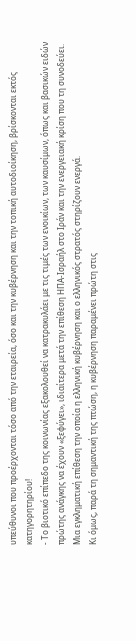υπεύθυνοι που προέρχονται τόσο από την εταιρεία, όσο και την κυβέρνηση και την τοπική αυτοδιοίκηση, βρίσκονται εκτός κατηγορητηρίου!
- Το βιοτικό επίπεδο της κοινωνίας εξακολουθεί να κατρακυλάει με τις τιμές των ενοικίων, των καυσίμων, όπως και βασικών ειδών πρώτης ανάγκης να έχουν «ξεφύγει», ιδιαίτερα μετά την επίθεση ΗΠΑ-Ισραήλ στο Ιράν και την ενεργειακή κρίση που τη συνοδεύει. Μια εγκληματική επίθεση την οποία η ελληνική κυβέρνηση και ο ελληνικός στρατός στηρίζουν ενεργά.
Κι όμως, παρά τη σημαντική της πτώση, η κυβέρνηση παραμένει πρώτη στις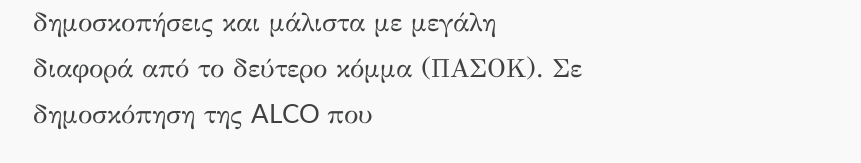δημοσκοπήσεις και μάλιστα με μεγάλη διαφορά από το δεύτερο κόμμα (ΠΑΣΟΚ). Σε δημοσκόπηση της ALCO που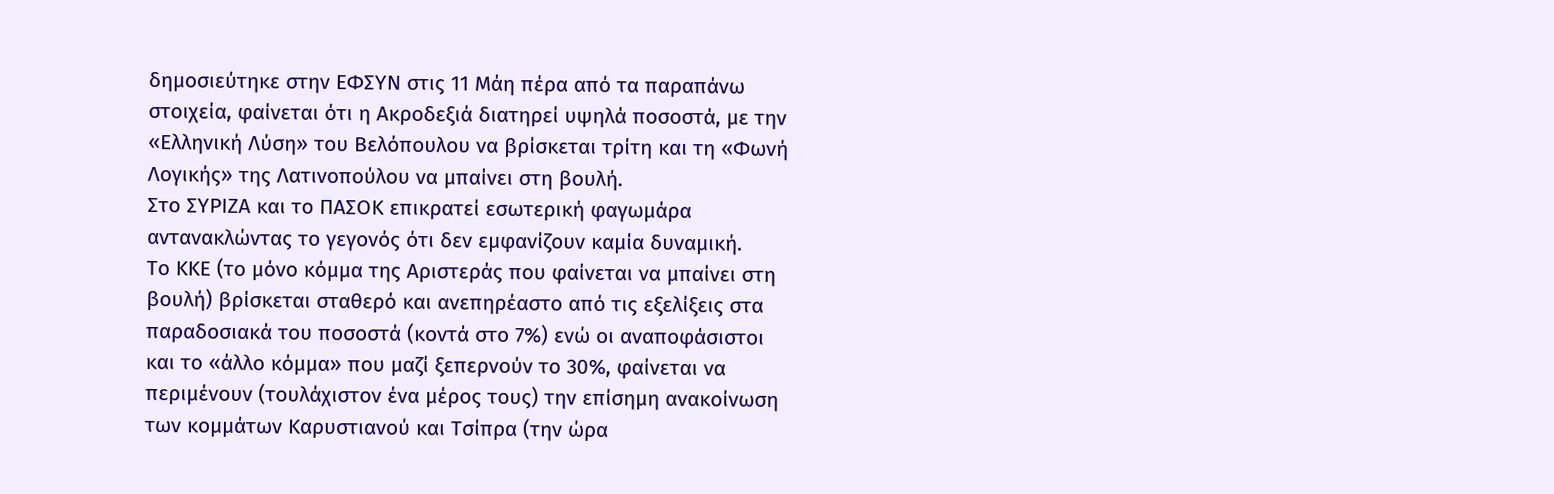δημοσιεύτηκε στην ΕΦΣΥΝ στις 11 Μάη πέρα από τα παραπάνω στοιχεία, φαίνεται ότι η Ακροδεξιά διατηρεί υψηλά ποσοστά, με την «Ελληνική Λύση» του Βελόπουλου να βρίσκεται τρίτη και τη «Φωνή Λογικής» της Λατινοπούλου να μπαίνει στη βουλή.
Στο ΣΥΡΙΖΑ και το ΠΑΣΟΚ επικρατεί εσωτερική φαγωμάρα αντανακλώντας το γεγονός ότι δεν εμφανίζουν καμία δυναμική.
Το ΚΚΕ (το μόνο κόμμα της Αριστεράς που φαίνεται να μπαίνει στη βουλή) βρίσκεται σταθερό και ανεπηρέαστο από τις εξελίξεις στα παραδοσιακά του ποσοστά (κοντά στο 7%) ενώ οι αναποφάσιστοι και το «άλλο κόμμα» που μαζί ξεπερνούν το 30%, φαίνεται να περιμένουν (τουλάχιστον ένα μέρος τους) την επίσημη ανακοίνωση των κομμάτων Καρυστιανού και Τσίπρα (την ώρα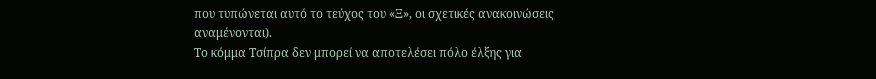που τυπώνεται αυτό το τεύχος του «Ξ», οι σχετικές ανακοινώσεις αναμένονται).
Το κόμμα Τσίπρα δεν μπορεί να αποτελέσει πόλο έλξης για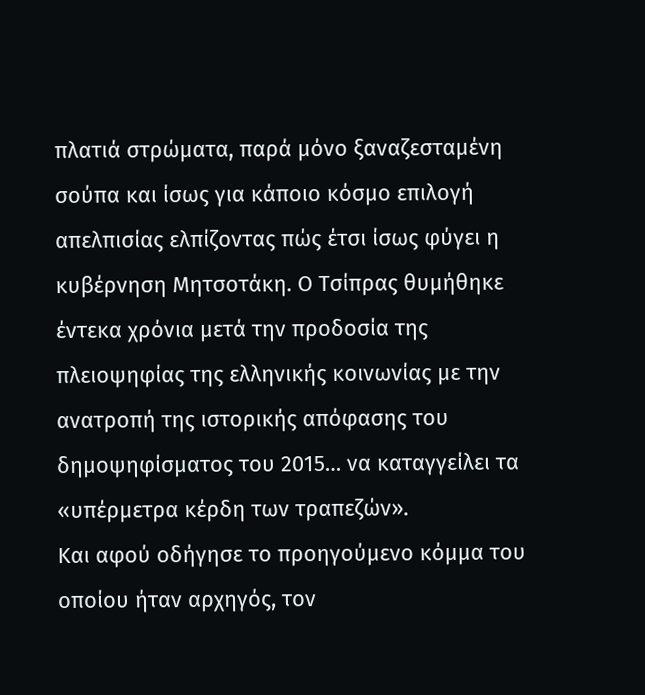πλατιά στρώματα, παρά μόνο ξαναζεσταμένη σούπα και ίσως για κάποιο κόσμο επιλογή απελπισίας ελπίζοντας πώς έτσι ίσως φύγει η κυβέρνηση Μητσοτάκη. Ο Τσίπρας θυμήθηκε έντεκα χρόνια μετά την προδοσία της πλειοψηφίας της ελληνικής κοινωνίας με την ανατροπή της ιστορικής απόφασης του δημοψηφίσματος του 2015… να καταγγείλει τα «υπέρμετρα κέρδη των τραπεζών».
Και αφού οδήγησε το προηγούμενο κόμμα του οποίου ήταν αρχηγός, τον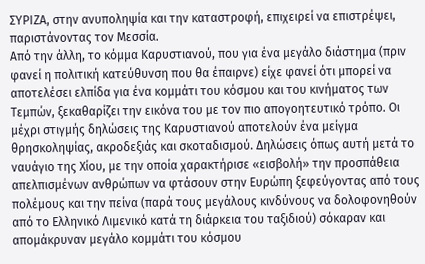ΣΥΡΙΖΑ, στην ανυποληψία και την καταστροφή, επιχειρεί να επιστρέψει, παριστάνοντας τον Μεσσία.
Από την άλλη, το κόμμα Καρυστιανού, που για ένα μεγάλο διάστημα (πριν φανεί η πολιτική κατεύθυνση που θα έπαιρνε) είχε φανεί ότι μπορεί να αποτελέσει ελπίδα για ένα κομμάτι του κόσμου και του κινήματος των Τεμπών, ξεκαθαρίζει την εικόνα του με τον πιο απογοητευτικό τρόπο. Οι μέχρι στιγμής δηλώσεις της Καρυστιανού αποτελούν ένα μείγμα θρησκοληψίας, ακροδεξιάς και σκοταδισμού. Δηλώσεις όπως αυτή μετά το ναυάγιο της Χίου, με την οποία χαρακτήρισε «εισβολή» την προσπάθεια απελπισμένων ανθρώπων να φτάσουν στην Ευρώπη ξεφεύγοντας από τους πολέμους και την πείνα (παρά τους μεγάλους κινδύνους να δολοφονηθούν από το Ελληνικό Λιμενικό κατά τη διάρκεια του ταξιδιού) σόκαραν και απομάκρυναν μεγάλο κομμάτι του κόσμου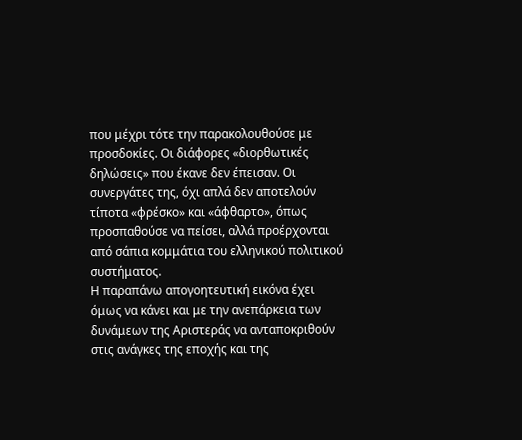που μέχρι τότε την παρακολουθούσε με προσδοκίες. Οι διάφορες «διορθωτικές δηλώσεις» που έκανε δεν έπεισαν. Οι συνεργάτες της, όχι απλά δεν αποτελούν τίποτα «φρέσκο» και «άφθαρτο», όπως προσπαθούσε να πείσει, αλλά προέρχονται από σάπια κομμάτια του ελληνικού πολιτικού συστήματος.
Η παραπάνω απογοητευτική εικόνα έχει όμως να κάνει και με την ανεπάρκεια των δυνάμεων της Αριστεράς να ανταποκριθούν στις ανάγκες της εποχής και της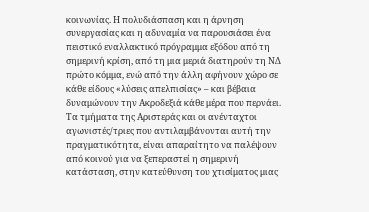κοινωνίας. Η πολυδιάσπαση και η άρνηση συνεργασίας και η αδυναμία να παρουσιάσει ένα πειστικό εναλλακτικό πρόγραμμα εξόδου από τη σημερινή κρίση, από τη μια μεριά διατηρούν τη ΝΔ πρώτο κόμμα, ενώ από την άλλη αφήνουν χώρο σε κάθε είδους «λύσεις απελπισίας» – και βέβαια δυναμώνουν την Ακροδεξιά κάθε μέρα που περνάει.
Τα τμήματα της Αριστεράς και οι ανένταχτοι αγωνιστές/τριες που αντιλαμβάνονται αυτή την πραγματικότητα, είναι απαραίτητο να παλέψουν από κοινού για να ξεπεραστεί η σημερινή κατάσταση, στην κατεύθυνση του χτισίματος μιας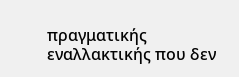πραγματικής εναλλακτικής που δεν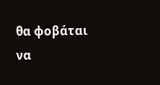θα φοβάται να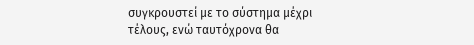συγκρουστεί με το σύστημα μέχρι τέλους, ενώ ταυτόχρονα θα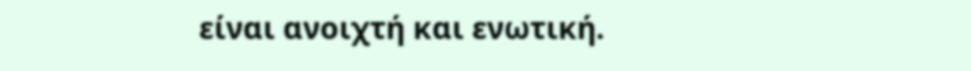είναι ανοιχτή και ενωτική.